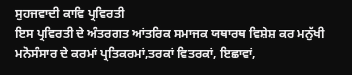ਸੁਹਜਵਾਦੀ ਕਾਵਿ ਪ੍ਰਵਿਰਤੀ
ਇਸ ਪ੍ਰਵਿਰਤੀ ਦੇ ਅੰਤਰਗਤ ਆਂਤਰਿਕ ਸਮਾਜਕ ਯਥਾਰਥ ਵਿਸ਼ੇਸ਼ ਕਰ ਮਨੁੱਖੀ ਮਨੋਸੰਸਾਰ ਦੇ ਕਰਮਾਂ ਪ੍ਰਤਿਕਰਮਾਂ,ਤਰਕਾਂ ਵਿਤਰਕਾਂ, ਇਛਾਵਾਂ,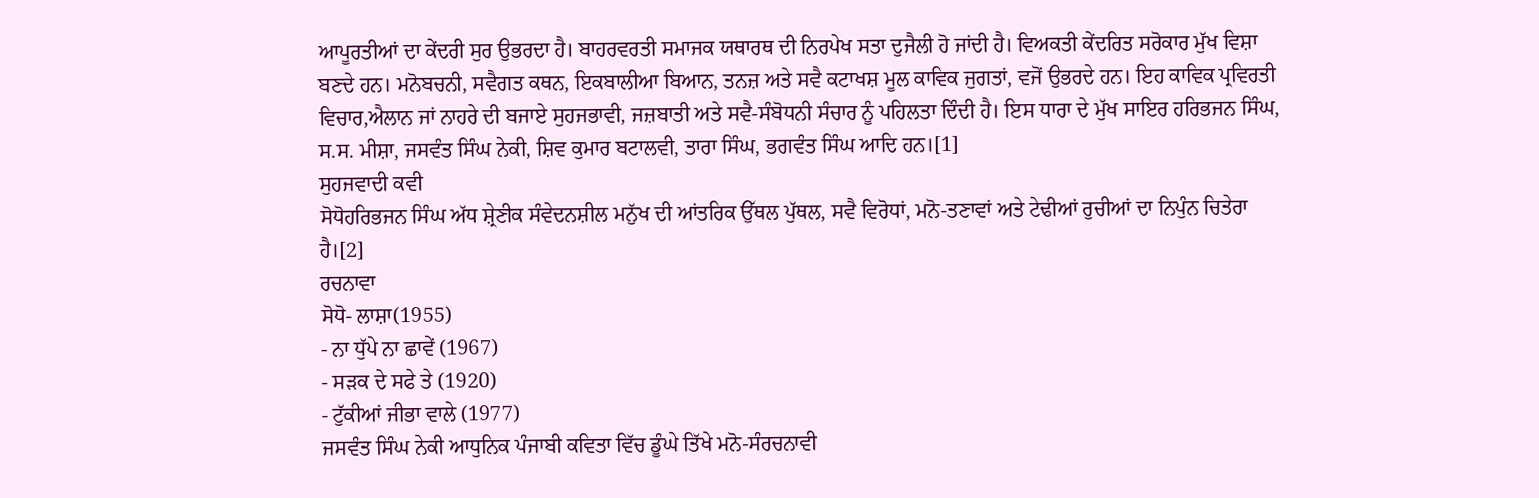ਆਪੂਰਤੀਆਂ ਦਾ ਕੇਂਦਰੀ ਸੁਰ ਉਭਰਦਾ ਹੈ। ਬਾਹਰਵਰਤੀ ਸਮਾਜਕ ਯਥਾਰਥ ਦੀ ਨਿਰਪੇਖ ਸਤਾ ਦੁਜੈਲੀ ਹੋ ਜਾਂਦੀ ਹੈ। ਵਿਅਕਤੀ ਕੇਂਦਰਿਤ ਸਰੋਕਾਰ ਮੁੱਖ ਵਿਸ਼ਾ ਬਣਦੇ ਹਨ। ਮਨੋਬਚਨੀ, ਸਵੈਗਤ ਕਥਨ, ਇਕਬਾਲੀਆ ਬਿਆਨ, ਤਨਜ਼ ਅਤੇ ਸਵੈ ਕਟਾਖਸ਼ ਮੂਲ ਕਾਵਿਕ ਜੁਗਤਾਂ, ਵਜੋਂ ਉਭਰਦੇ ਹਨ। ਇਹ ਕਾਵਿਕ ਪ੍ਰਵਿਰਤੀ ਵਿਚਾਰ,ਐਲਾਨ ਜਾਂ ਨਾਹਰੇ ਦੀ ਬਜਾਏ ਸੁਹਜਭਾਵੀ, ਜਜ਼ਬਾਤੀ ਅਤੇ ਸਵੈ-ਸੰਬੋਧਨੀ ਸੰਚਾਰ ਨੂੰ ਪਹਿਲਤਾ ਦਿੰਦੀ ਹੈ। ਇਸ ਧਾਰਾ ਦੇ ਮੁੱਖ ਸਾਇਰ ਹਰਿਭਜਨ ਸਿੰਘ, ਸ.ਸ. ਮੀਸ਼ਾ, ਜਸਵੰਤ ਸਿੰਘ ਨੇਕੀ, ਸ਼ਿਵ ਕੁਮਾਰ ਬਟਾਲਵੀ, ਤਾਰਾ ਸਿੰਘ, ਭਗਵੰਤ ਸਿੰਘ ਆਦਿ ਹਨ।[1]
ਸੁਹਜਵਾਦੀ ਕਵੀ
ਸੋਧੋਹਰਿਭਜਨ ਸਿੰਘ ਅੱਧ ਸ਼੍ਰੇਣੀਕ ਸੰਵੇਦਨਸ਼ੀਲ ਮਨੁੱਖ ਦੀ ਆਂਤਰਿਕ ਉੱਥਲ ਪੁੱਥਲ, ਸਵੈ ਵਿਰੋਧਾਂ, ਮਨੋ-ਤਣਾਵਾਂ ਅਤੇ ਟੇਢੀਆਂ ਰੁਚੀਆਂ ਦਾ ਨਿਪੁੰਨ ਚਿਤੇਰਾ ਹੈ।[2]
ਰਚਨਾਵਾ
ਸੋਧੋ- ਲਾਸ਼ਾ(1955)
- ਨਾ ਧੁੱਪੇ ਨਾ ਛਾਵੇਂ (1967)
- ਸੜਕ ਦੇ ਸਫੇ ਤੇ (1920)
- ਟੁੱਕੀਆਂ ਜੀਭਾ ਵਾਲੇ (1977)
ਜਸਵੰਤ ਸਿੰਘ ਨੇਕੀ ਆਧੁਨਿਕ ਪੰਜਾਬੀ ਕਵਿਤਾ ਵਿੱਚ ਡੂੰਘੇ ਤਿੱਖੇ ਮਨੋ-ਸੰਰਚਨਾਵੀ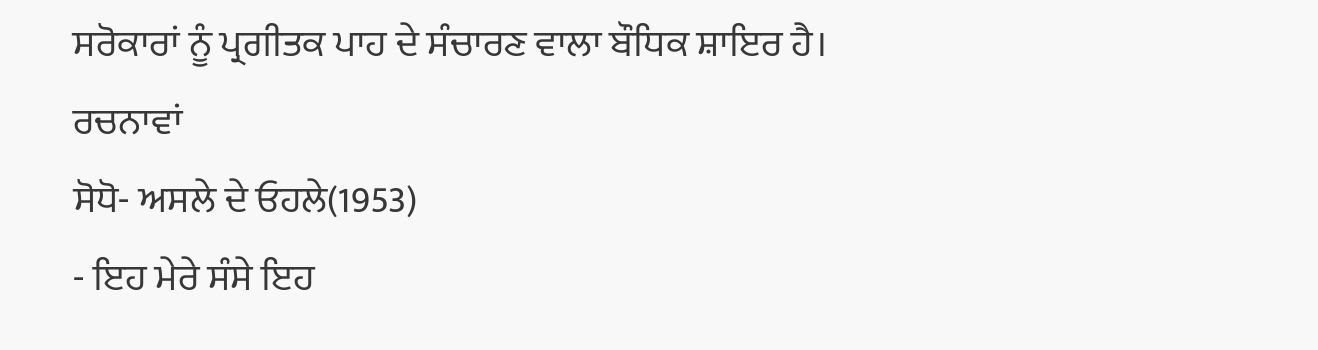ਸਰੋਕਾਰਾਂ ਨੂੰ ਪ੍ਰਗੀਤਕ ਪਾਹ ਦੇ ਸੰਚਾਰਣ ਵਾਲਾ ਬੌਧਿਕ ਸ਼ਾਇਰ ਹੈ।
ਰਚਨਾਵਾਂ
ਸੋਧੋ- ਅਸਲੇ ਦੇ ਓਹਲੇ(1953)
- ਇਹ ਮੇਰੇ ਸੰਸੇ ਇਹ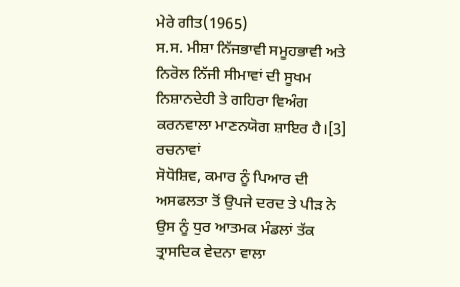ਮੇਰੇ ਗੀਤ(1965)
ਸ.ਸ. ਮੀਸ਼ਾ ਨਿੱਜਭਾਵੀ ਸਮੂਹਭਾਵੀ ਅਤੇ ਨਿਰੋਲ ਨਿੱਜੀ ਸੀਮਾਵਾਂ ਦੀ ਸੂਖਮ ਨਿਸ਼ਾਨਦੇਹੀ ਤੇ ਗਹਿਰਾ ਵਿਅੰਗ ਕਰਨਵਾਲਾ ਮਾਣਨਯੋਗ ਸ਼ਾਇਰ ਹੈ।[3]
ਰਚਨਾਵਾਂ
ਸੋਧੋਸ਼ਿਵ, ਕਮਾਰ ਨੂੰ ਪਿਆਰ ਦੀ ਅਸਫਲਤਾ ਤੋਂ ਉਪਜੇ ਦਰਦ ਤੇ ਪੀੜ ਨੇ ਉਸ ਨੂੰ ਧੁਰ ਆਤਮਕ ਮੰਡਲਾਂ ਤੱਕ ਤ੍ਰਾਸਦਿਕ ਵੇਦਨਾ ਵਾਲਾ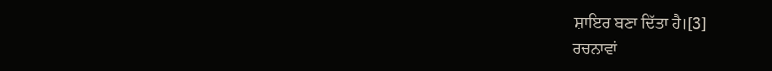ਸ਼ਾਇਰ ਬਣਾ ਦਿੱਤਾ ਹੈ।[3]
ਰਚਨਾਵਾਂ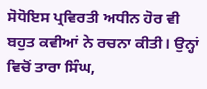ਸੋਧੋਇਸ ਪ੍ਰਵਿਰਤੀ ਅਧੀਨ ਹੋਰ ਵੀ ਬਹੁਤ ਕਵੀਆਂ ਨੇ ਰਚਨਾ ਕੀਤੀ। ਉਨ੍ਹਾਂ ਵਿਚੋਂ ਤਾਰਾ ਸਿੰਘ,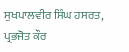ਸੁਖਪਾਲਵੀਰ ਸਿੰਘ ਹਸਰਤ, ਪ੍ਰਭਜੋਤ ਕੌਰ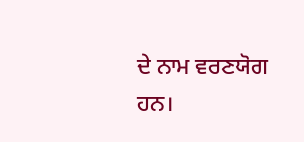ਦੇ ਨਾਮ ਵਰਣਯੋਗ ਹਨ।